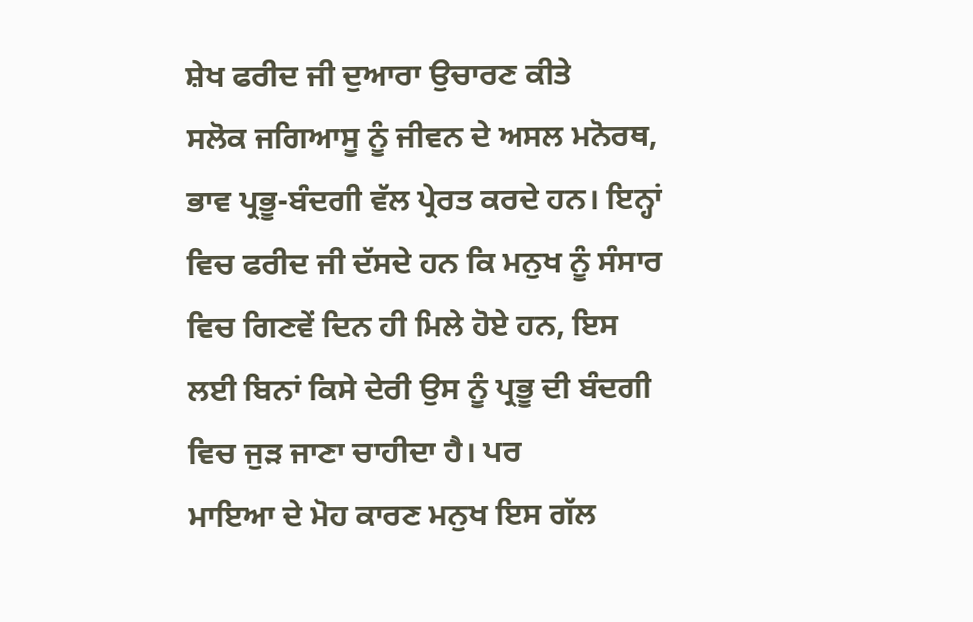ਸ਼ੇਖ ਫਰੀਦ ਜੀ ਦੁਆਰਾ ਉਚਾਰਣ ਕੀਤੇ
ਸਲੋਕ ਜਗਿਆਸੂ ਨੂੰ ਜੀਵਨ ਦੇ ਅਸਲ ਮਨੋਰਥ, ਭਾਵ ਪ੍ਰਭੂ-ਬੰਦਗੀ ਵੱਲ ਪ੍ਰੇਰਤ ਕਰਦੇ ਹਨ। ਇਨ੍ਹਾਂ ਵਿਚ ਫਰੀਦ ਜੀ ਦੱਸਦੇ ਹਨ ਕਿ ਮਨੁਖ ਨੂੰ ਸੰਸਾਰ ਵਿਚ ਗਿਣਵੇਂ ਦਿਨ ਹੀ ਮਿਲੇ ਹੋਏ ਹਨ, ਇਸ ਲਈ ਬਿਨਾਂ ਕਿਸੇ ਦੇਰੀ ਉਸ ਨੂੰ ਪ੍ਰਭੂ ਦੀ ਬੰਦਗੀ ਵਿਚ ਜੁੜ ਜਾਣਾ ਚਾਹੀਦਾ ਹੈ। ਪਰ
ਮਾਇਆ ਦੇ ਮੋਹ ਕਾਰਣ ਮਨੁਖ ਇਸ ਗੱਲ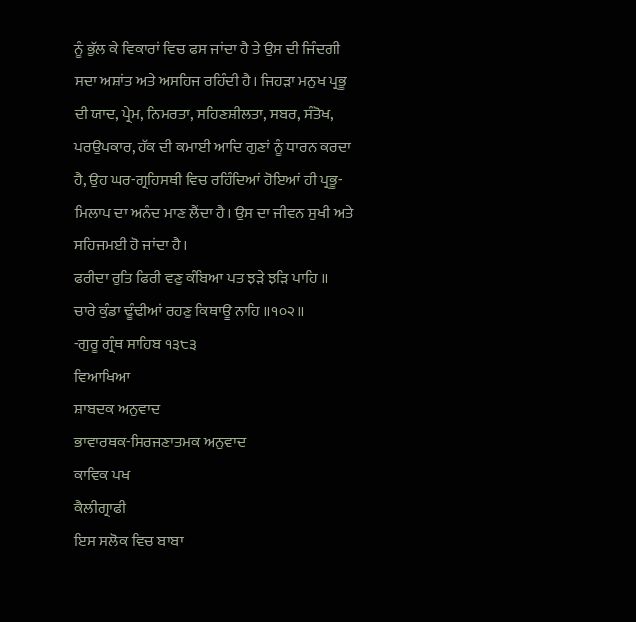ਨੂੰ ਭੁੱਲ ਕੇ ਵਿਕਾਰਾਂ ਵਿਚ ਫਸ ਜਾਂਦਾ ਹੈ ਤੇ ਉਸ ਦੀ ਜਿੰਦਗੀ ਸਦਾ ਅਸ਼ਾਂਤ ਅਤੇ ਅਸਹਿਜ ਰਹਿੰਦੀ ਹੈ। ਜਿਹੜਾ ਮਨੁਖ ਪ੍ਰਭੂ ਦੀ ਯਾਦ, ਪ੍ਰੇਮ, ਨਿਮਰਤਾ, ਸਹਿਣਸ਼ੀਲਤਾ, ਸਬਰ, ਸੰਤੋਖ, ਪਰਉਪਕਾਰ, ਹੱਕ ਦੀ ਕਮਾਈ ਆਦਿ ਗੁਣਾਂ ਨੂੰ ਧਾਰਨ ਕਰਦਾ ਹੈ, ਉਹ ਘਰ-ਗ੍ਰਹਿਸਥੀ ਵਿਚ ਰਹਿੰਦਿਆਂ ਹੋਇਆਂ ਹੀ ਪ੍ਰਭੂ-ਮਿਲਾਪ ਦਾ ਅਨੰਦ ਮਾਣ ਲੈਂਦਾ ਹੈ। ਉਸ ਦਾ ਜੀਵਨ ਸੁਖੀ ਅਤੇ ਸਹਿਜਮਈ ਹੋ ਜਾਂਦਾ ਹੈ।
ਫਰੀਦਾ ਰੁਤਿ ਫਿਰੀ ਵਣੁ ਕੰਬਿਆ ਪਤ ਝੜੇ ਝੜਿ ਪਾਹਿ ॥
ਚਾਰੇ ਕੁੰਡਾ ਢੂੰਢੀਆਂ ਰਹਣੁ ਕਿਥਾਊ ਨਾਹਿ ॥੧੦੨॥
-ਗੁਰੂ ਗ੍ਰੰਥ ਸਾਹਿਬ ੧੩੮੩
ਵਿਆਖਿਆ
ਸ਼ਾਬਦਕ ਅਨੁਵਾਦ
ਭਾਵਾਰਥਕ-ਸਿਰਜਣਾਤਮਕ ਅਨੁਵਾਦ
ਕਾਵਿਕ ਪਖ
ਕੈਲੀਗ੍ਰਾਫੀ
ਇਸ ਸਲੋਕ ਵਿਚ ਬਾਬਾ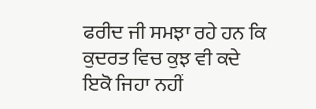ਫਰੀਦ ਜੀ ਸਮਝਾ ਰਹੇ ਹਨ ਕਿ ਕੁਦਰਤ ਵਿਚ ਕੁਝ ਵੀ ਕਦੇ ਇਕੋ ਜਿਹਾ ਨਹੀਂ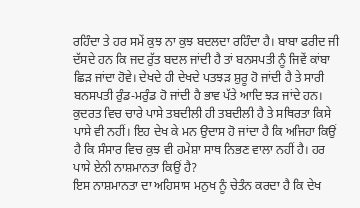ਰਹਿੰਦਾ ਤੇ ਹਰ ਸਮੇਂ ਕੁਝ ਨਾ ਕੁਝ ਬਦਲਦਾ ਰਹਿੰਦਾ ਹੈ। ਬਾਬਾ ਫਰੀਦ ਜੀ ਦੱਸਦੇ ਹਨ ਕਿ ਜਦ ਰੁੱਤ ਬਦਲ ਜਾਂਦੀ ਹੈ ਤਾਂ ਬਨਸਪਤੀ ਨੂੰ ਜਿਵੇਂ ਕਾਂਬਾ ਛਿੜ ਜਾਂਦਾ ਹੋਵੇ। ਦੇਖਦੇ ਹੀ ਦੇਖਦੇ ਪਤਝੜ ਸ਼ੁਰੂ ਹੋ ਜਾਂਦੀ ਹੈ ਤੇ ਸਾਰੀ ਬਨਸਪਤੀ ਰੁੰਡ-ਮਰੁੰਡ ਹੋ ਜਾਂਦੀ ਹੈ ਭਾਵ ਪੱਤੇ ਆਦਿ ਝੜ ਜਾਂਦੇ ਹਨ।
ਕੁਦਰਤ ਵਿਚ ਚਾਰੇ ਪਾਸੇ ਤਬਦੀਲੀ ਹੀ ਤਬਦੀਲੀ ਹੈ ਤੇ ਸਥਿਰਤਾ ਕਿਸੇ ਪਾਸੇ ਵੀ ਨਹੀਂ। ਇਹ ਦੇਖ ਕੇ ਮਨ ਉਦਾਸ ਹੋ ਜਾਂਦਾ ਹੈ ਕਿ ਅਜਿਹਾ ਕਿਉਂ ਹੈ ਕਿ ਸੰਸਾਰ ਵਿਚ ਕੁਝ ਵੀ ਹਮੇਸ਼ਾ ਸਾਥ ਨਿਭਣ ਵਾਲਾ ਨਹੀਂ ਹੈ। ਹਰ ਪਾਸੇ ਏਨੀ ਨਾਸ਼ਮਾਨਤਾ ਕਿਉਂ ਹੈ?
ਇਸ ਨਾਸ਼ਮਾਨਤਾ ਦਾ ਅਹਿਸਾਸ ਮਨੁਖ ਨੂੰ ਚੇਤੰਨ ਕਰਦਾ ਹੈ ਕਿ ਦੇਖ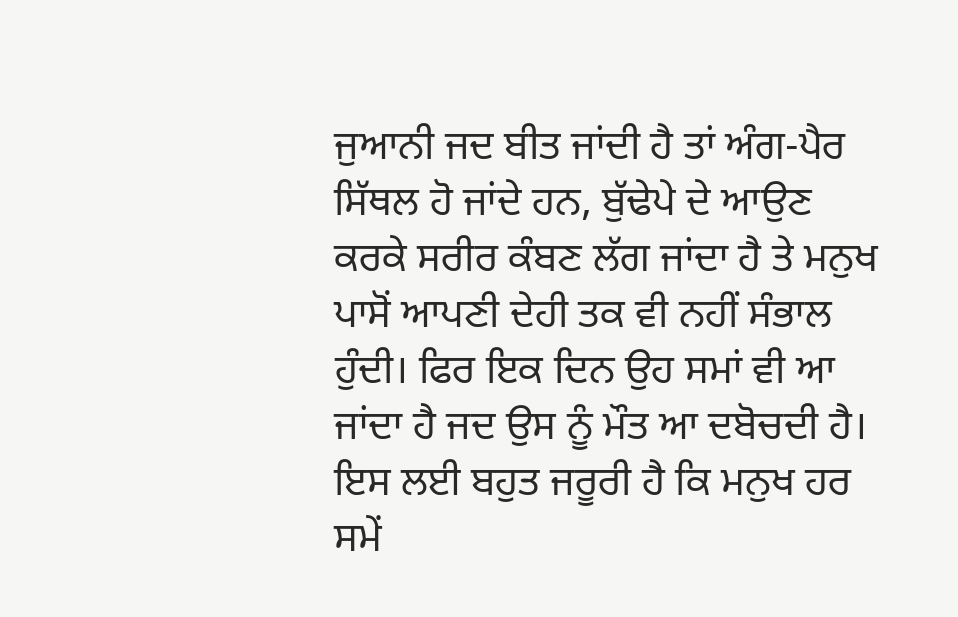ਜੁਆਨੀ ਜਦ ਬੀਤ ਜਾਂਦੀ ਹੈ ਤਾਂ ਅੰਗ-ਪੈਰ ਸਿੱਥਲ ਹੋ ਜਾਂਦੇ ਹਨ, ਬੁੱਢੇਪੇ ਦੇ ਆਉਣ ਕਰਕੇ ਸਰੀਰ ਕੰਬਣ ਲੱਗ ਜਾਂਦਾ ਹੈ ਤੇ ਮਨੁਖ ਪਾਸੋਂ ਆਪਣੀ ਦੇਹੀ ਤਕ ਵੀ ਨਹੀਂ ਸੰਭਾਲ ਹੁੰਦੀ। ਫਿਰ ਇਕ ਦਿਨ ਉਹ ਸਮਾਂ ਵੀ ਆ ਜਾਂਦਾ ਹੈ ਜਦ ਉਸ ਨੂੰ ਮੌਤ ਆ ਦਬੋਚਦੀ ਹੈ। ਇਸ ਲਈ ਬਹੁਤ ਜਰੂਰੀ ਹੈ ਕਿ ਮਨੁਖ ਹਰ ਸਮੇਂ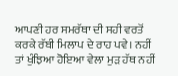ਆਪਣੀ ਹਰ ਸਮਰੱਥਾ ਦੀ ਸਹੀ ਵਰਤੋਂ ਕਰਕੇ ਰੱਬੀ ਮਿਲਾਪ ਦੇ ਰਾਹ ਪਵੇ। ਨਹੀਂ ਤਾਂ ਖੁੰਝਿਆ ਹੋਇਆ ਵੇਲਾ ਮੁੜ ਹੱਥ ਨਹੀਂ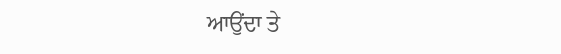ਆਉਂਦਾ ਤੇ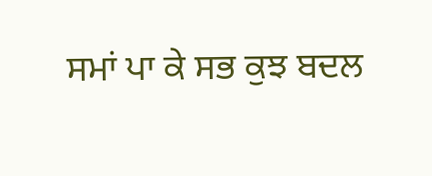ਸਮਾਂ ਪਾ ਕੇ ਸਭ ਕੁਝ ਬਦਲ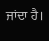ਜਾਂਦਾ ਹੈ।